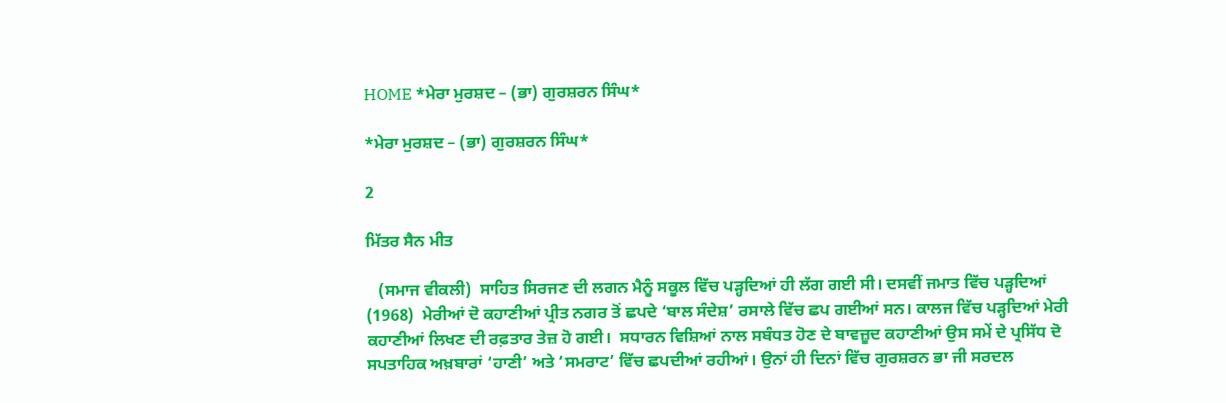HOME *ਮੇਰਾ ਮੁਰਸ਼ਦ – (ਭਾ) ਗੁਰਸ਼ਰਨ ਸਿੰਘ*

*ਮੇਰਾ ਮੁਰਸ਼ਦ – (ਭਾ) ਗੁਰਸ਼ਰਨ ਸਿੰਘ*

2

ਮਿੱਤਰ ਸੈਨ ਮੀਤ

   (ਸਮਾਜ ਵੀਕਲੀ)  ਸਾਹਿਤ ਸਿਰਜਣ ਦੀ ਲਗਨ ਮੈਨੂੰ ਸਕੂਲ ਵਿੱਚ ਪੜ੍ਹਦਿਆਂ ਹੀ ਲੱਗ ਗਈ ਸੀ। ਦਸਵੀਂ ਜਮਾਤ ਵਿੱਚ ਪੜ੍ਹਦਿਆਂ (1968)  ਮੇਰੀਆਂ ਦੋ ਕਹਾਣੀਆਂ ਪ੍ਰੀਤ ਨਗਰ ਤੋਂ ਛਪਦੇ ‘ਬਾਲ ਸੰਦੇਸ਼’ ਰਸਾਲੇ ਵਿੱਚ ਛਪ ਗਈਆਂ ਸਨ। ਕਾਲਜ ਵਿੱਚ ਪੜ੍ਹਦਿਆਂ ਮੇਰੀ ਕਹਾਣੀਆਂ ਲਿਖਣ ਦੀ ਰਫ਼ਤਾਰ ਤੇਜ਼ ਹੋ ਗਈ।  ਸਧਾਰਨ ਵਿਸ਼ਿਆਂ ਨਾਲ ਸਬੰਧਤ ਹੋਣ ਦੇ ਬਾਵਜ਼ੂਦ ਕਹਾਣੀਆਂ ਉਸ ਸਮੇਂ ਦੇ ਪ੍ਰਸਿੱਧ ਦੋ ਸਪਤਾਹਿਕ ਅਖ਼ਬਾਰਾਂ ‘ਹਾਣੀ’ ਅਤੇ ‘ਸਮਰਾਟ’ ਵਿੱਚ ਛਪਦੀਆਂ ਰਹੀਆਂ। ਉਨਾਂ ਹੀ ਦਿਨਾਂ ਵਿੱਚ ਗੁਰਸ਼ਰਨ ਭਾ ਜੀ ਸਰਦਲ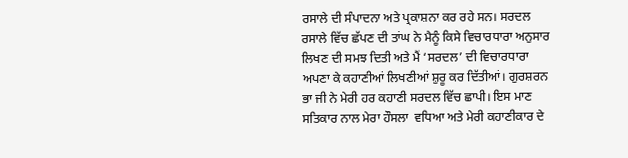ਰਸਾਲੇ ਦੀ ਸੰਪਾਦਨਾ ਅਤੇ ਪ੍ਰਕਾਸ਼ਨਾ ਕਰ ਰਹੇ ਸਨ। ਸਰਦਲ ਰਸਾਲੇ ਵਿੱਚ ਛੱਪਣ ਦੀ ਤਾਂਘ ਨੇ ਮੈਨੂੰ ਕਿਸੇ ਵਿਚਾਰਧਾਰਾ ਅਨੁਸਾਰ ਲਿਖਣ ਦੀ ਸਮਝ ਦਿਤੀ ਅਤੇ ਮੈਂ ‘ਸਰਦਲ’ ਦੀ ਵਿਚਾਰਧਾਰਾ ਅਪਣਾ ਕੇ ਕਹਾਣੀਆਂ ਲਿਖਣੀਆਂ ਸ਼ੁਰੂ ਕਰ ਦਿੱਤੀਆਂ। ਗੁਰਸ਼ਰਨ ਭਾ ਜੀ ਨੇ ਮੇਰੀ ਹਰ ਕਹਾਣੀ ਸਰਦਲ ਵਿੱਚ ਛਾਪੀ। ਇਸ ਮਾਣ ਸਤਿਕਾਰ ਨਾਲ ਮੇਰਾ ਹੌਸਲਾ  ਵਧਿਆ ਅਤੇ ਮੇਰੀ ਕਹਾਣੀਕਾਰ ਦੇ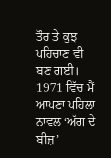ਤੌਰ ਤੇ ਕੁਝ ਪਹਿਚਾਣ ਵੀ ਬਣ ਗਈ। 1971 ਵਿੱਚ ਮੈਂ ਆਪਣਾ ਪਹਿਲਾ ਨਾਵਲ ‘ਅੱਗ ਦੇ ਬੀਜ਼’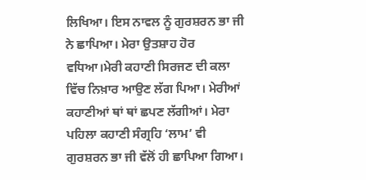ਲਿਖਿਆ। ਇਸ ਨਾਵਲ ਨੂੰ ਗੁਰਸ਼ਰਨ ਭਾ ਜੀ ਨੇ ਛਾਪਿਆ। ਮੇਰਾ ਉਤਸ਼ਾਹ ਹੋਰ ਵਧਿਆ।ਮੇਰੀ ਕਹਾਣੀ ਸਿਰਜਣ ਦੀ ਕਲਾ ਵਿੱਚ ਨਿਖ਼ਾਰ ਆਉਣ ਲੱਗ ਪਿਆ। ਮੇਰੀਆਂ ਕਹਾਣੀਆਂ ਥਾਂ ਥਾਂ ਛਪਣ ਲੱਗੀਆਂ। ਮੇਰਾ ਪਹਿਲਾ ਕਹਾਣੀ ਸੰਗ੍ਰਹਿ ‘ਲਾਮ’ ਵੀ ਗੁਰਸ਼ਰਨ ਭਾ ਜੀ ਵੱਲੋਂ ਹੀ ਛਾਪਿਆ ਗਿਆ।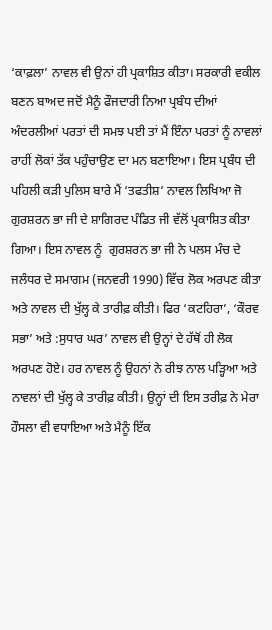‘ਕਾਫ਼ਲਾ’ ਨਾਵਲ ਵੀ ਉਨਾਂ ਹੀ ਪ੍ਰਕਾਸ਼ਿਤ ਕੀਤਾ। ਸਰਕਾਰੀ ਵਕੀਲ ਬਣਨ ਬਾਅਦ ਜਦੋਂ ਮੈਨੂੰ ਫੌਜਦਾਰੀ ਨਿਆ ਪ੍ਰਬੰਧ ਦੀਆਂ ਅੰਦਰਲੀਆਂ ਪਰਤਾਂ ਦੀ ਸਮਝ ਪਈ ਤਾਂ ਮੈਂ ਇੰਨਾ ਪਰਤਾਂ ਨੂੰ ਨਾਵਲਾਂ ਰਾਹੀਂ ਲੋਕਾਂ ਤੱਕ ਪਹੁੰਚਾਉਣ ਦਾ ਮਨ ਬਣਾਇਆ। ਇਸ ਪ੍ਰਬੰਧ ਦੀ ਪਹਿਲੀ ਕੜੀ ਪੁਲਿਸ ਬਾਰੇ ਮੈਂ ‘ਤਫਤੀਸ਼’ ਨਾਵਲ ਲਿਖਿਆ ਜੋ ਗੁਰਸ਼ਰਨ ਭਾ ਜੀ ਦੇ ਸ਼ਾਗਿਰਦ ਪੰਡਿਤ ਜੀ ਵੱਲੋਂ ਪ੍ਰਕਾਸ਼ਿਤ ਕੀਤਾ ਗਿਆ। ਇਸ ਨਾਵਲ ਨੂੰ  ਗੁਰਸ਼ਰਨ ਭਾ ਜੀ ਨੇ ਪਲਸ ਮੰਚ ਦੇ ਜਲੰਧਰ ਦੇ ਸਮਾਗਮ (ਜਨਵਰੀ 1990) ਵਿੱਚ ਲੋਕ ਅਰਪਣ ਕੀਤਾ ਅਤੇ ਨਾਵਲ ਦੀ ਖੁੱਲ੍ਹ ਕੇ ਤਾਰੀਫ਼ ਕੀਤੀ। ਫਿਰ ‘ਕਟਹਿਰਾ’, ‘ਕੌਰਵ ਸਭਾ’ ਅਤੇ :ਸੁਧਾਰ ਘਰ’ ਨਾਵਲ ਵੀ ਉਨ੍ਹਾਂ ਦੇ ਹੱਥੋਂ ਹੀ ਲੋਕ ਅਰਪਣ ਹੋਏ। ਹਰ ਨਾਵਲ ਨੂੰ ਉਹਨਾਂ ਨੇ ਰੀਝ ਨਾਲ ਪੜ੍ਹਿਆ ਅਤੇ  ਨਾਵਲਾਂ ਦੀ ਖੁੱਲ੍ਹ ਕੇ ਤਾਰੀਫ਼ ਕੀਤੀ। ਉਨ੍ਹਾਂ ਦੀ ਇਸ ਤਰੀਫ਼ ਨੇ ਮੇਰਾ ਹੌਸਲਾ ਵੀ ਵਧਾਇਆ ਅਤੇ ਮੈਨੂੰ ਇੱਕ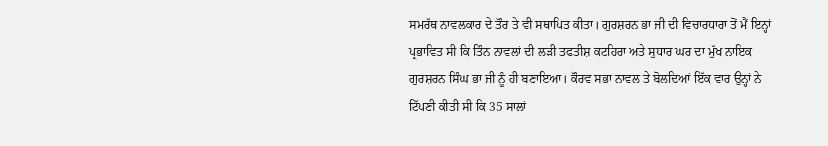ਸਮਰੱਥ ਨਾਵਲਕਾਰ ਦੇ ਤੌਰ ਤੇ ਵੀ ਸਥਾਪਿਤ ਕੀਤਾ। ਗੁਰਸ਼ਰਨ ਭਾ ਜੀ ਦੀ ਵਿਚਾਰਧਾਰਾ ਤੋਂ ਮੈਂ ਇਨ੍ਹਾਂ ਪ੍ਰਭਾਵਿਤ ਸੀ ਕਿ ਤਿੰਨ ਨਾਵਲਾਂ ਦੀ ਲੜੀ ਤਫਤੀਸ਼ ਕਟਹਿਰਾ ਅਤੇ ਸੁਧਾਰ ਘਰ ਦਾ ਮੁੱਖ ਨਾਇਕ ਗੁਰਸ਼ਰਨ ਸਿੰਘ ਭਾ ਜੀ ਨੂੰ ਹੀ ਬਣਾਇਆ। ਕੌਰਵ ਸਭਾ ਨਾਵਲ ਤੇ ਬੋਲਦਿਆਂ ਇੱਕ ਵਾਰ ਉਨ੍ਹਾਂ ਨੇ ਟਿੱਪਣੀ ਕੀਤੀ ਸੀ ਕਿ 35 ਸਾਲਾਂ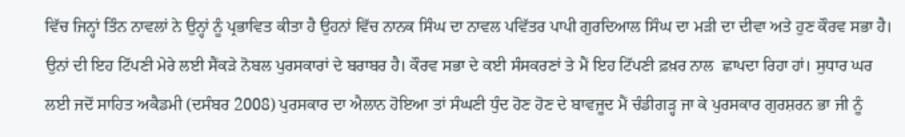ਵਿੱਚ ਜਿਨ੍ਹਾਂ ਤਿੰਨ ਨਾਵਲਾਂ ਨੇ ਉਨ੍ਹਾਂ ਨੂੰ ਪ੍ਰਭਾਵਿਤ ਕੀਤਾ ਹੈ ਉਹਨਾਂ ਵਿੱਚ ਨਾਨਕ ਸਿੰਘ ਦਾ ਨਾਵਲ ਪਵਿੱਤਰ ਪਾਪੀ ਗੁਰਦਿਆਲ ਸਿੰਘ ਦਾ ਮੜੀ ਦਾ ਦੀਵਾ ਅਤੇ ਹੁਣ ਕੌਰਵ ਸਭਾ ਹੈ। ਉਨਾਂ ਦੀ ਇਹ ਟਿੱਪਣੀ ਮੇਰੇ ਲਈ ਸੈਂਕੜੇ ਨੋਬਲ ਪੁਰਸਕਾਰਾਂ ਦੇ ਬਰਾਬਰ ਹੈ। ਕੌਰਵ ਸਭਾ ਦੇ ਕਈ ਸੰਸਕਰਣਾਂ ਤੇ ਮੈਂ ਇਹ ਟਿੱਪਣੀ ਫ਼ਖ਼ਰ ਨਾਲ  ਛਾਪਦਾ ਰਿਹਾ ਹਾਂ। ਸੁਧਾਰ ਘਰ ਲਈ ਜਦੋਂ ਸਾਹਿਤ ਅਕੈਡਮੀ (ਦਸੰਬਰ 2008) ਪੁਰਸਕਾਰ ਦਾ ਐਲਾਨ ਹੋਇਆ ਤਾਂ ਸੰਘਣੀ ਧੁੰਦ ਹੋਣ ਹੋਣ ਦੇ ਬਾਵਜੂਦ ਮੈਂ ਚੰਡੀਗੜ੍ਹ ਜਾ ਕੇ ਪੁਰਸਕਾਰ ਗੁਰਸ਼ਰਨ ਭਾ ਜੀ ਨੂੰ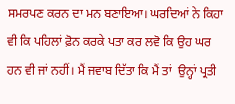ਸਮਰਪਣ ਕਰਨ ਦਾ ਮਨ ਬਣਾਇਆ। ਘਰਦਿਆਂ ਨੇ ਕਿਹਾ ਵੀ ਕਿ ਪਹਿਲਾਂ ਫ਼ੋਨ ਕਰਕੇ ਪਤਾ ਕਰ ਲਵੋ ਕਿ ਉਹ ਘਰ ਹਨ ਵੀ ਜਾਂ ਨਹੀਂ। ਮੈਂ ਜਵਾਬ ਦਿੱਤਾ ਕਿ ਮੈਂ ਤਾਂ  ਉਨ੍ਹਾਂ ਪ੍ਰਤੀ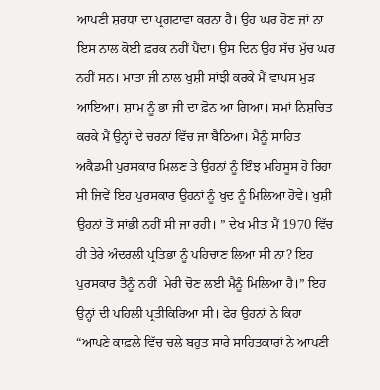ਆਪਣੀ ਸ਼ਰਧਾ ਦਾ ਪ੍ਰਗਟਾਵਾ ਕਰਨਾ ਹੈ। ਉਹ ਘਰ ਹੋਣ ਜਾਂ ਨਾ ਇਸ ਨਾਲ ਕੋਈ ਫ਼ਰਕ ਨਹੀਂ ਪੈਂਦਾ। ਉਸ ਦਿਨ ਉਹ ਸੱਚ ਮੁੱਚ ਘਰ ਨਹੀਂ ਸਨ। ਮਾਤਾ ਜੀ ਨਾਲ ਖੁਸ਼ੀ ਸਾਂਝੀ ਕਰਕੇ ਮੈਂ ਵਾਪਸ ਮੁੜ ਆਇਆ। ਸ਼ਾਮ ਨੂੰ ਭਾ ਜੀ ਦਾ ਫ਼ੋਨ ਆ ਗਿਆ। ਸਮਾਂ ਨਿਸ਼ਚਿਤ ਕਰਕੇ ਮੈਂ ਉਨ੍ਹਾਂ ਦੇ ਚਰਨਾਂ ਵਿੱਚ ਜਾ ਬੈਠਿਆ। ਮੈਨੂੰ ਸਾਹਿਤ ਅਕੈਡਮੀ ਪੁਰਸਕਾਰ ਮਿਲਣ ਤੇ ਉਹਨਾਂ ਨੂੰ ਇੰਝ ਮਹਿਸੂਸ ਹੋ ਰਿਹਾ ਸੀ ਜਿਵੇਂ ਇਹ ਪੁਰਸਕਾਰ ਉਹਨਾਂ ਨੂੰ ਖੁਦ ਨੂੰ ਮਿਲਿਆ ਹੋਵੇ। ਖੁਸ਼ੀ ਉਹਨਾਂ ਤੋਂ ਸਾਂਭੀ ਨਹੀਂ ਸੀ ਜਾ ਰਹੀ। ” ਦੇਖ ਮੀਤ ਮੈਂ 1970 ਵਿੱਚ ਹੀ ਤੇਰੇ ਅੰਦਰਲੀ ਪ੍ਰਤਿਭਾ ਨੂੰ ਪਹਿਚਾਣ ਲਿਆ ਸੀ ਨਾ? ਇਹ ਪੁਰਸਕਾਰ ਤੈਨੂੰ ਨਹੀਂ  ਮੇਰੀ ਚੋਣ ਲਈ ਮੈਨੂੰ ਮਿਲਿਆ ਹੈ।” ਇਹ ਉਨ੍ਹਾਂ ਦੀ ਪਹਿਲੀ ਪ੍ਰਤੀਕਿਰਿਆ ਸੀ। ਫੇਰ ਉਹਨਾਂ ਨੇ ਕਿਹਾ “ਆਪਣੇ ਕਾਫ਼ਲੇ ਵਿੱਚ ਚਲੇ ਬਹੁਤ ਸਾਰੇ ਸਾਹਿਤਕਾਰਾਂ ਨੇ ਆਪਣੀ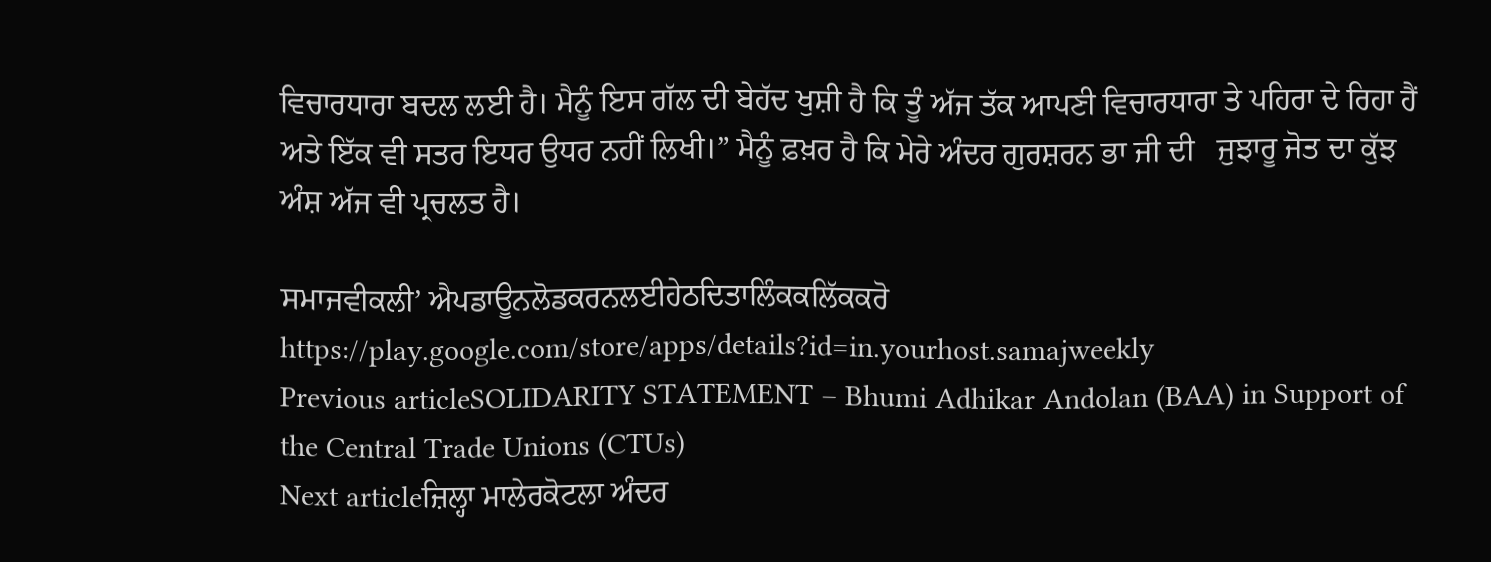ਵਿਚਾਰਧਾਰਾ ਬਦਲ ਲਈ ਹੈ। ਮੈਨੂੰ ਇਸ ਗੱਲ ਦੀ ਬੇਹੱਦ ਖੁਸ਼ੀ ਹੈ ਕਿ ਤੂੰ ਅੱਜ ਤੱਕ ਆਪਣੀ ਵਿਚਾਰਧਾਰਾ ਤੇ ਪਹਿਰਾ ਦੇ ਰਿਹਾ ਹੈਂ ਅਤੇ ਇੱਕ ਵੀ ਸਤਰ ਇਧਰ ਉਧਰ ਨਹੀਂ ਲਿਖੀ।” ਮੈਨੂੰ ਫ਼ਖ਼ਰ ਹੈ ਕਿ ਮੇਰੇ ਅੰਦਰ ਗੁਰਸ਼ਰਨ ਭਾ ਜੀ ਦੀ   ਜੁਝਾਰੂ ਜੋਤ ਦਾ ਕੁੱਝ ਅੰਸ਼ ਅੱਜ ਵੀ ਪ੍ਰਚਲਤ ਹੈ।

ਸਮਾਜਵੀਕਲੀ’ ਐਪਡਾਊਨਲੋਡਕਰਨਲਈਹੇਠਦਿਤਾਲਿੰਕਕਲਿੱਕਕਰੋ
https://play.google.com/store/apps/details?id=in.yourhost.samajweekly
Previous articleSOLIDARITY STATEMENT – Bhumi Adhikar Andolan (BAA) in Support of the Central Trade Unions (CTUs)
Next articleਜ਼ਿਲ੍ਹਾ ਮਾਲੇਰਕੋਟਲਾ ਅੰਦਰ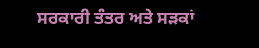ਸਰਕਾਰੀ ਤੰਤਰ ਅਤੇ ਸੜਕਾਂ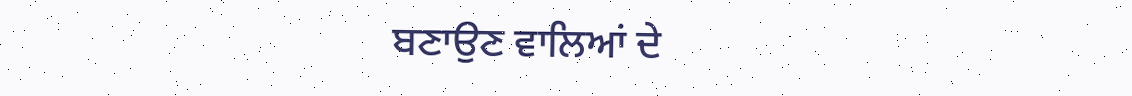ਬਣਾਉਣ ਵਾਲਿਆਂ ਦੇ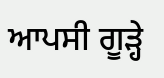ਆਪਸੀ ਗੂੜ੍ਹੇ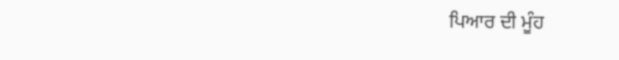ਪਿਆਰ ਦੀ ਮੂੰਹ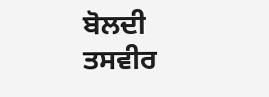ਬੋਲਦੀ ਤਸਵੀਰ